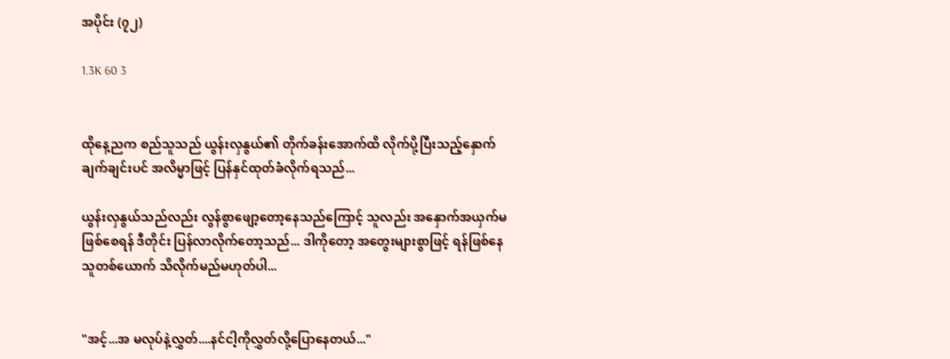အပိုင်း (၇၂)

1.3K 60 3


ထိုနေ့ညက စည်သူသည် ယွန်းလှနွယ်၏ တိုက်ခန်းအောက်ထိ လိုက်ပို့ပြီးသည့်နှောက် ချက်ချင်းပင် အလိမ္မာဖြင့် ပြန်နှင်ထုတ်ခံလိုက်ရသည်...

ယွန်းလှနွယ်သည်လည်း လွန်စွာဖျော့တော့နေသည်ကြောင့် သူလည်း အနှောက်အယှက်မဖြစ်စေရန် ဒီတိုင်း ပြန်လာလိုက်တော့သည်... ဒါကိုတော့ အတွေးများစွာဖြင့် ရန်ဖြစ်နေသူတစ်ယောက် သိလိုက်မည်မဟုတ်ပါ...


"အင့်...အ မလုပ်နဲ့လွှတ်....နင်ငါ့ကိုလွှတ်လို့ပြောနေတယ်..."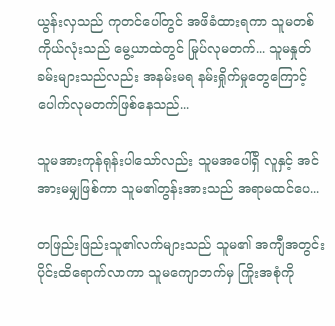ယွန်းလှသည် ကုတင်ပေါ်တွင် အဖိခံထားရကာ သူမတစ်ကိုယ်လုံးသည် မွေ့ယာထဲတွင် မြုပ်လုမတက်... သူမနှုတ်ခမ်းများသည်လည်း အနမ်းမရ နမ်းရှိုက်မှုတွေကြောင့် ပေါက်လုမတက်ဖြစ်နေသည်...

သူမအားကုန်ရုန်းပါသော်လည်း သူမအပေါ်ရှိ လူနှင့် အင်အားမမျှဖြစ်ကာ သူမ၏တွန်းအားသည် အရာမထင်ပေ...

တဖြည်းဖြည်းသူ၏လက်များသည် သူမ၏ အကျီအတွင်းပိုင်းထိရောက်လာကာ သူမကျောဘက်မှ ကြိုးအစုံကို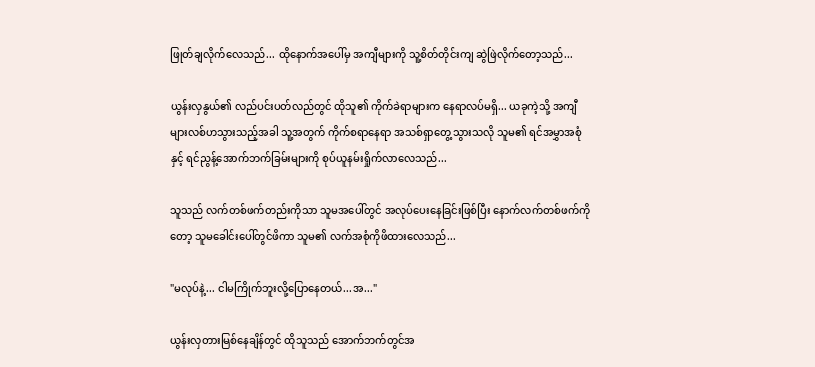ဖြုတ်ချလိုက်လေသည်... ထိုနောက်အပေါ်မှ အကျီများကို သူ့စိတ်တိုင်းကျ ဆွဲဖြဲလိုက်တော့သည်...

ယွန်းလှနွယ်၏ လည်ပင်းပတ်လည်တွင် ထိုသူ၏ ကိုက်ခဲရာများက နေရာလပ်မရှိ... ယခုကဲ့သို့ အကျီများလစ်ဟသွားသည့်အခါ သူ့အတွက် ကိုက်စရာနေရာ အသစ်ရှာတွေ့သွားသလို သူမ၏ ရင်အမွှာအစုံနှင့် ရင်ညွန့်အောက်ဘက်ခြမ်းများကို စုပ်ယူနမ်းရှိုက်လာလေသည်...

သူသည် လက်တစ်ဖက်တည်းကိုသာ သူမအပေါ်တွင် အလုပ်ပေးနေခြင်းဖြစ်ပြီး နောက်လက်တစ်ဖက်ကိုတော့ သူမခေါင်းပေါ်တွင်ဖိကာ သူမ၏ လက်အစုံကိုဖိထားလေသည်...

"မလုပ်နဲ့... ငါမကြိုက်ဘူးလို့ပြောနေတယ်...အ..."

ယွန်းလှတားမြစ်နေချိန်တွင် ထိုသူသည် အောက်ဘက်တွင်အ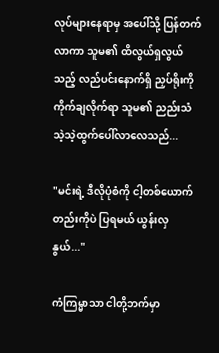လုပ်များနေရာမှ အပေါ်သို့ ပြန်တက်လာကာ သူမ၏ ထိလွယ်ရှလွယ်သည့် လည်ပင်းနောက်ရှိ ညှပ်ရိုးကို ကိုက်ချလိုက်ရာ သူမ၏ ညည်းသံ သဲ့သဲ့ထွက်ပေါ်လာလေသည်...

"မင်းရဲ့ ဒီလိုပုံစံကို ငါ့တစ်ယောက်တည်းကိုပဲ ပြရမယ် ယွန်းလှနွယ်..."

ကံကြမ္မာသာ ငါတို့ဘက်မှာ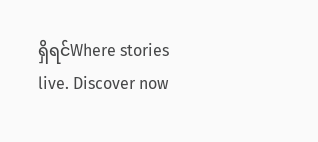ရှိရင်Where stories live. Discover now